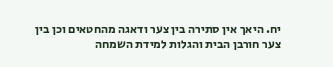יח. היאך אין סתירה בין צער ודאגה מהחטאים וכן בין צער חורבן הבית והגלות למידת השמחה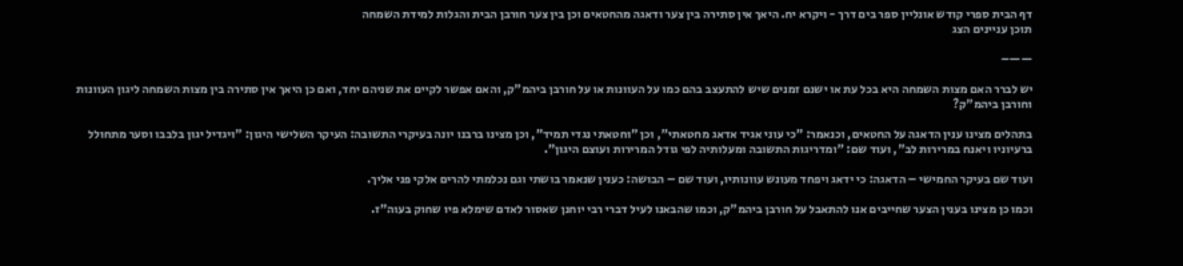דף הבית ספרי קודש אונליין ספר בים דרך - ויקרא יח. היאך אין סתירה בין צער ודאגה מהחטאים וכן בין צער חורבן הבית והגלות למידת השמחה
תוכן עניינים הצג

——–

יש לברר האם מצות השמחה היא בכל עת או ישנם זמנים שיש להתעצב בהם כמו על העוונות או על חורבן ביהמ"ק, והאם אפשר לקיים את שניהם יחד, ואם כן היאך אין סתירה בין מצות השמחה ליגון העוונות וחורבן ביהמ"ק?

בתהלים מצינו ענין הדאגה על החטאים, וכנאמר: "כי עוני אגיד אדאג מחטאתי", וכן "וחטאתי נגדי תמיד", וכן מצינו ברבנו יונה בעיקרי התשובה: העיקר השלישי היגון: "ויגדיל יגון בלבבו וסער מתחולל ברעיוניו ויאנח במרירות לב", ועוד שם: "ומדריגות התשובה ומעלותיה לפי גודל המרירות ועוצם היגון".

ועוד שם בעיקר החמישי – הדאגה: כי ידאג ויפחד מעונש עוונותיו, ועוד שם – הבושה: כענין שנאמר בושתי וגם נכלמתי להרים אלקי פני אליך.

וכמו כן מצינו בענין הצער שחייבים אנו להתאבל על חורבן ביהמ"ק, וכמו שהבאנו לעיל דברי רבי יוחנן שאסור לאדם שימלא פיו שחוק בעוה"ז.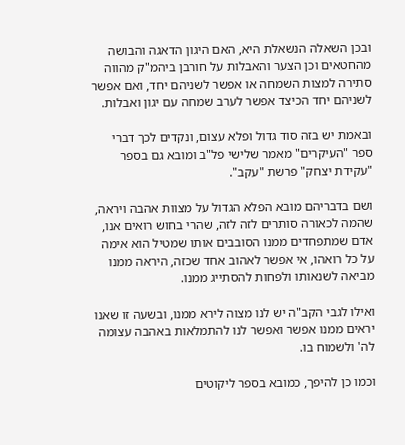ובכן השאלה הנשאלת היא, האם היגון הדאגה והבושה מהחטאים וכן הצער והאבלות על חורבן ביהמ"ק מהווה סתירה למצות השמחה או אפשר לשניהם יחד, ואם אפשר לשניהם יחד הכיצד אפשר לערב שמחה עם יגון ואבלות.

ובאמת יש בזה סוד גדול ופלא עצום, ונקדים לכך דברי ספר "העיקרים" מאמר שלישי פל"ב ומובא גם בספר "עקידת יצחק" פרשת "עקב".

ושם בדבריהם מובא הפלא הגדול על מצוות אהבה ויראה, שהמה לכאורה סותרים לזה לזה, שהרי בחוש רואים אנו, אדם שמתפחדים ממנו הסובבים אותו שמטיל הוא אימה על כל רואהו, אי אפשר לאהוב אחד שכזה, היראה ממנו מביאה לשנאותו ולפחות להסתייג ממנו.

ואילו לגבי הקב"ה יש לנו מצוה לירא ממנו, ובשעה זו שאנו יראים ממנו אפשר ואפשר לנו להתמלאות באהבה עצומה לה' ולשמוח בו.

וכמו כן להיפך, כמובא בספר ליקוטים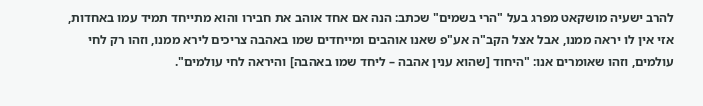להרב ישעיה מושקאט מפרג בעל "הרי בשמים" שכתב: הנה אם אחד אוהב את חבירו והוא מתייחד תמיד עמו באחדות, אזי אין לו יראה ממנו, אבל אצל הקב"ה אע"פ שאנו אוהבים ומייחדים שמו באהבה צריכים לירא ממנו, וזהו רק לחי עולמים, וזהו שאומרים אנו: "היחוד [שהוא ענין אהבה – ליחד שמו באהבה] והיראה לחי עולמים".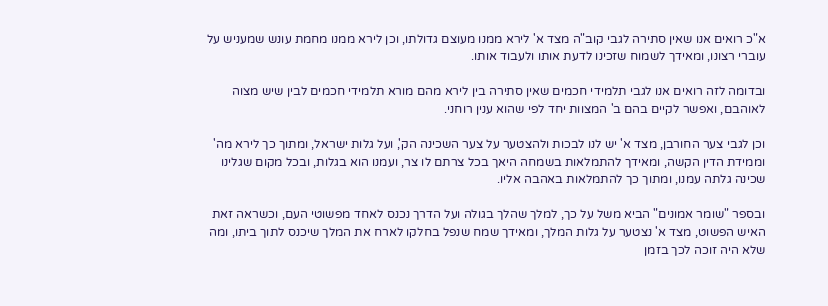א"כ רואים אנו שאין סתירה לגבי קוב"ה מצד א' לירא ממנו מעוצם גדולתו, וכן לירא ממנו מחמת עונש שמעניש על עוברי רצונו, ומאידך לשמוח שזכינו לדעת אותו ולעבוד אותו.

ובדומה לזה רואים אנו לגבי תלמידי חכמים שאין סתירה בין לירא מהם מורא תלמידי חכמים לבין שיש מצוה לאוהבם, ואפשר לקיים בהם ב' המצוות יחד לפי שהוא ענין רוחני.

וכן לגבי צער החורבן, מצד א' יש לנו לבכות ולהצטער על צער השכינה הק', ועל גלות ישראל, ומתוך כך לירא מה' וממידת הדין הקשה, ומאידך להתמלאות בשמחה היאך בכל צרתם לו צר, ועמנו הוא בגלות, ובכל מקום שגלינו שכינה גלתה עמנו, ומתוך כך להתמלאות באהבה אליו.

ובספר "שומר אמונים" הביא משל על כך, למלך שהלך בגולה ועל הדרך נכנס לאחד מפשוטי העם, וכשראה זאת האיש הפשוט, מצד א' נצטער על גלות המלך, ומאידך שמח שנפל בחלקו לארח את המלך שיכנס לתוך ביתו, ומה שלא היה זוכה לכך בזמן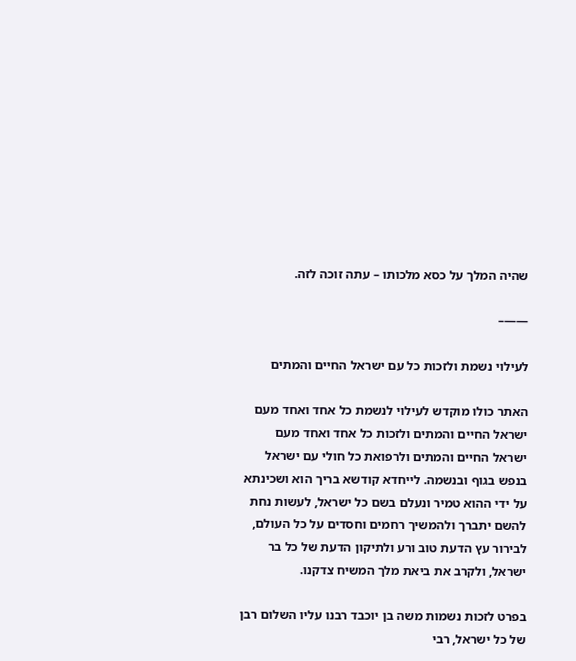שהיה המלך על כסא מלכותו – עתה זוכה לזה.

——–

לעילוי נשמת ולזכות כל עם ישראל החיים והמתים

האתר כולו מוקדש לעילוי לנשמת כל אחד ואחד מעם ישראל החיים והמתים ולזכות כל אחד ואחד מעם ישראל החיים והמתים ולרפואת כל חולי עם ישראל בנפש בגוף ובנשמה. לייחדא קודשא בריך הוא ושכינתא על ידי ההוא טמיר ונעלם בשם כל ישראל, לעשות נחת להשם יתברך ולהמשיך רחמים וחסדים על כל העולם, לבירור עץ הדעת טוב ורע ולתיקון הדעת של כל בר ישראל, ולקרב את ביאת מלך המשיח צדקנו.

בפרט לזכות נשמות משה בן יוכבד רבנו עליו השלום רבן של כל ישראל, רבי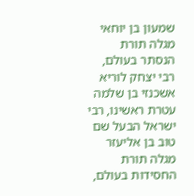שמעון בן יוחאי מגלה תורת הנסתר בעולם, רבי יצחק לוריא אשכנזי בן שלמה עטרת ראשינו, רבי ישראל הבעל שם טוב בן אליעזר מגלה תורת החסידות בעולם,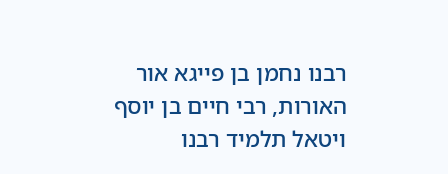רבנו נחמן בן פייגא אור האורות, רבי חיים בן יוסף ויטאל תלמיד רבנו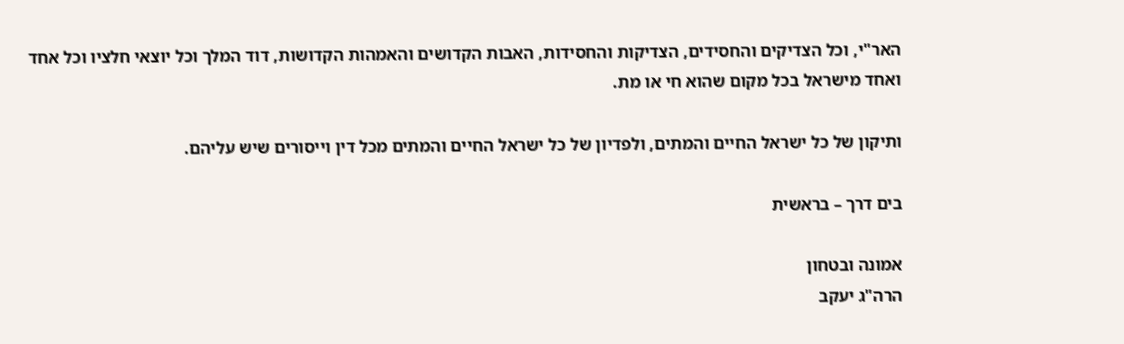האר"י, וכל הצדיקים והחסידים, הצדיקות והחסידות, האבות הקדושים והאמהות הקדושות, דוד המלך וכל יוצאי חלציו וכל אחד ואחד מישראל בכל מקום שהוא חי או מת.

ותיקון של כל ישראל החיים והמתים, ולפדיון של כל ישראל החיים והמתים מכל דין וייסורים שיש עליהם.

בים דרך – בראשית

אמונה ובטחון
הרה"ג יעקב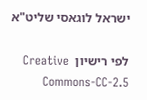ישראל לוגאסי שליט"א

לפי רישיון  Creative Commons-CC-2.5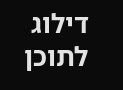דילוג לתוכן